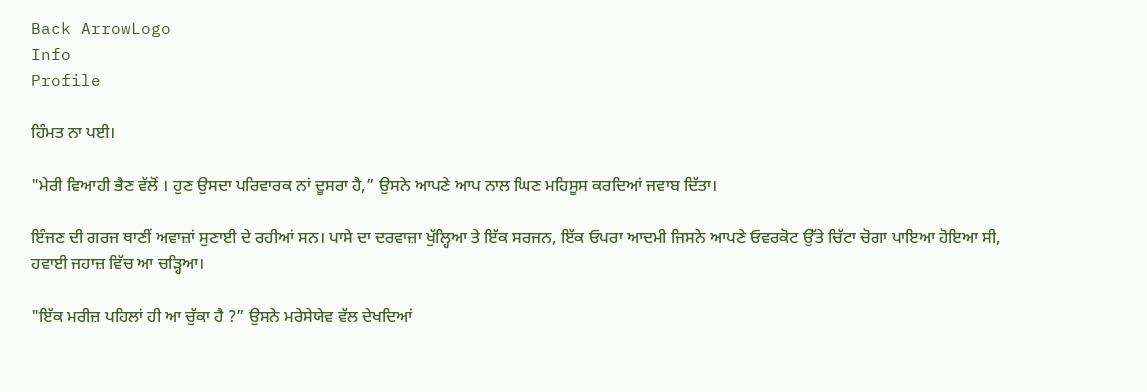Back ArrowLogo
Info
Profile

ਹਿੰਮਤ ਨਾ ਪਈ।

"ਮੇਰੀ ਵਿਆਹੀ ਭੈਣ ਵੱਲੋਂ । ਹੁਣ ਉਸਦਾ ਪਰਿਵਾਰਕ ਨਾਂ ਦੂਸਰਾ ਹੈ,” ਉਸਨੇ ਆਪਣੇ ਆਪ ਨਾਲ ਘਿਣ ਮਹਿਸੂਸ ਕਰਦਿਆਂ ਜਵਾਬ ਦਿੱਤਾ।

ਇੰਜਣ ਦੀ ਗਰਜ ਥਾਣੀਂ ਅਵਾਜ਼ਾਂ ਸੁਣਾਈ ਦੇ ਰਹੀਆਂ ਸਨ। ਪਾਸੇ ਦਾ ਦਰਵਾਜ਼ਾ ਖੁੱਲ੍ਹਿਆ ਤੇ ਇੱਕ ਸਰਜਨ, ਇੱਕ ਓਪਰਾ ਆਦਮੀ ਜਿਸਨੇ ਆਪਣੇ ਓਵਰਕੋਟ ਉੱਤੇ ਚਿੱਟਾ ਚੋਗਾ ਪਾਇਆ ਹੋਇਆ ਸੀ, ਹਵਾਈ ਜਹਾਜ਼ ਵਿੱਚ ਆ ਚੜ੍ਹਿਆ।

"ਇੱਕ ਮਰੀਜ਼ ਪਹਿਲਾਂ ਹੀ ਆ ਚੁੱਕਾ ਹੈ ?” ਉਸਨੇ ਮਰੇਸੇਯੇਵ ਵੱਲ ਦੇਖਦਿਆਂ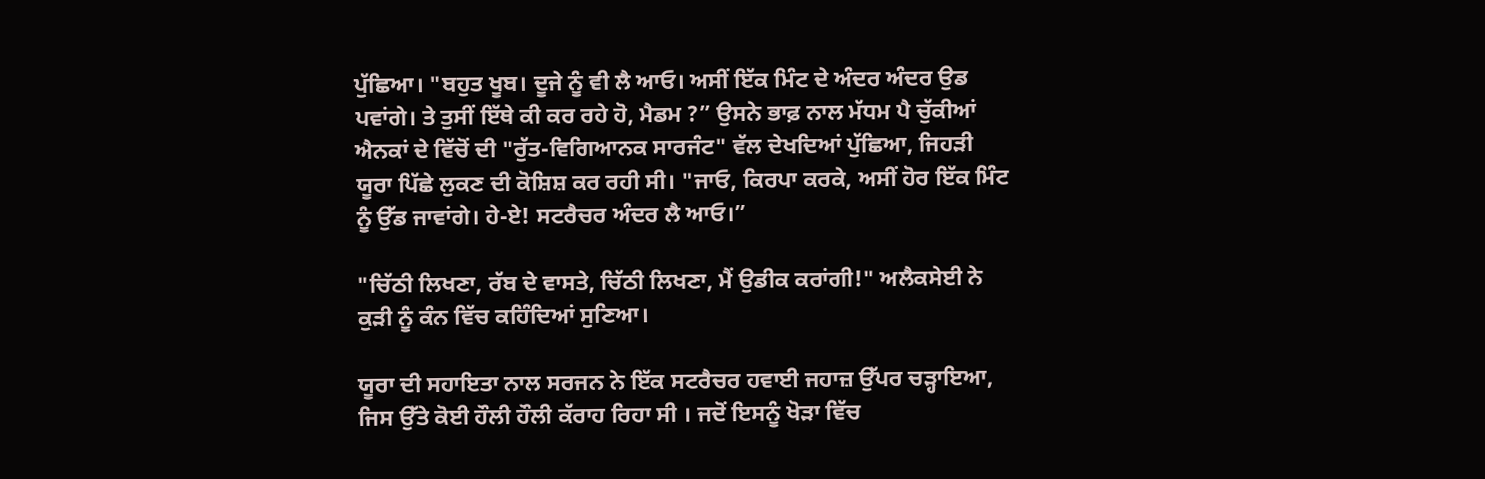ਪੁੱਛਿਆ। "ਬਹੁਤ ਖੂਬ। ਦੂਜੇ ਨੂੰ ਵੀ ਲੈ ਆਓ। ਅਸੀਂ ਇੱਕ ਮਿੰਟ ਦੇ ਅੰਦਰ ਅੰਦਰ ਉਡ ਪਵਾਂਗੇ। ਤੇ ਤੁਸੀਂ ਇੱਥੇ ਕੀ ਕਰ ਰਹੇ ਹੋ, ਮੈਡਮ ?” ਉਸਨੇ ਭਾਫ਼ ਨਾਲ ਮੱਧਮ ਪੈ ਚੁੱਕੀਆਂ ਐਨਕਾਂ ਦੇ ਵਿੱਚੋਂ ਦੀ "ਰੁੱਤ-ਵਿਗਿਆਨਕ ਸਾਰਜੰਟ" ਵੱਲ ਦੇਖਦਿਆਂ ਪੁੱਛਿਆ, ਜਿਹੜੀ ਯੂਰਾ ਪਿੱਛੇ ਲੁਕਣ ਦੀ ਕੋਸ਼ਿਸ਼ ਕਰ ਰਹੀ ਸੀ। "ਜਾਓ, ਕਿਰਪਾ ਕਰਕੇ, ਅਸੀਂ ਹੋਰ ਇੱਕ ਮਿੰਟ ਨੂੰ ਉੱਡ ਜਾਵਾਂਗੇ। ਹੇ-ਏ! ਸਟਰੈਚਰ ਅੰਦਰ ਲੈ ਆਓ।”

"ਚਿੱਠੀ ਲਿਖਣਾ, ਰੱਬ ਦੇ ਵਾਸਤੇ, ਚਿੱਠੀ ਲਿਖਣਾ, ਮੈਂ ਉਡੀਕ ਕਰਾਂਗੀ!" ਅਲੈਕਸੇਈ ਨੇ ਕੁੜੀ ਨੂੰ ਕੰਨ ਵਿੱਚ ਕਹਿੰਦਿਆਂ ਸੁਣਿਆ।

ਯੂਰਾ ਦੀ ਸਹਾਇਤਾ ਨਾਲ ਸਰਜਨ ਨੇ ਇੱਕ ਸਟਰੈਚਰ ਹਵਾਈ ਜਹਾਜ਼ ਉੱਪਰ ਚੜ੍ਹਾਇਆ, ਜਿਸ ਉੱਤੇ ਕੋਈ ਹੌਲੀ ਹੌਲੀ ਕੱਰਾਹ ਰਿਹਾ ਸੀ । ਜਦੋਂ ਇਸਨੂੰ ਖੋੜਾ ਵਿੱਚ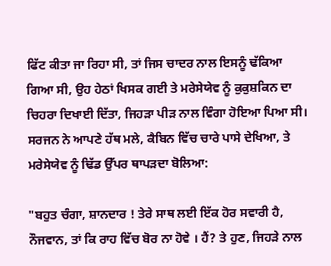ਫਿੱਟ ਕੀਤਾ ਜਾ ਰਿਹਾ ਸੀ, ਤਾਂ ਜਿਸ ਚਾਦਰ ਨਾਲ ਇਸਨੂੰ ਢੱਕਿਆ ਗਿਆ ਸੀ, ਉਹ ਹੇਠਾਂ ਖਿਸਕ ਗਈ ਤੇ ਮਰੇਸੇਯੇਵ ਨੂੰ ਕੁਕੁਸ਼ਕਿਨ ਦਾ ਚਿਹਰਾ ਦਿਖਾਈ ਦਿੱਤਾ, ਜਿਹੜਾ ਪੀੜ ਨਾਲ ਵਿੰਗਾ ਹੋਇਆ ਪਿਆ ਸੀ। ਸਰਜਨ ਨੇ ਆਪਣੇ ਹੱਥ ਮਲੇ, ਕੈਬਿਨ ਵਿੱਚ ਚਾਰੇ ਪਾਸੇ ਦੇਖਿਆ, ਤੇ ਮਰੇਸੇਯੇਵ ਨੂੰ ਢਿੱਡ ਉੱਪਰ ਥਾਪੜਦਾ ਬੋਲਿਆ:

"ਬਹੁਤ ਚੰਗਾ, ਸ਼ਾਨਦਾਰ ! ਤੇਰੇ ਸਾਥ ਲਈ ਇੱਕ ਹੋਰ ਸਵਾਰੀ ਹੈ, ਨੌਜਵਾਨ, ਤਾਂ ਕਿ ਰਾਹ ਵਿੱਚ ਬੋਰ ਨਾ ਹੋਵੇ । ਹੈਂ? ਤੇ ਹੁਣ, ਜਿਹੜੇ ਨਾਲ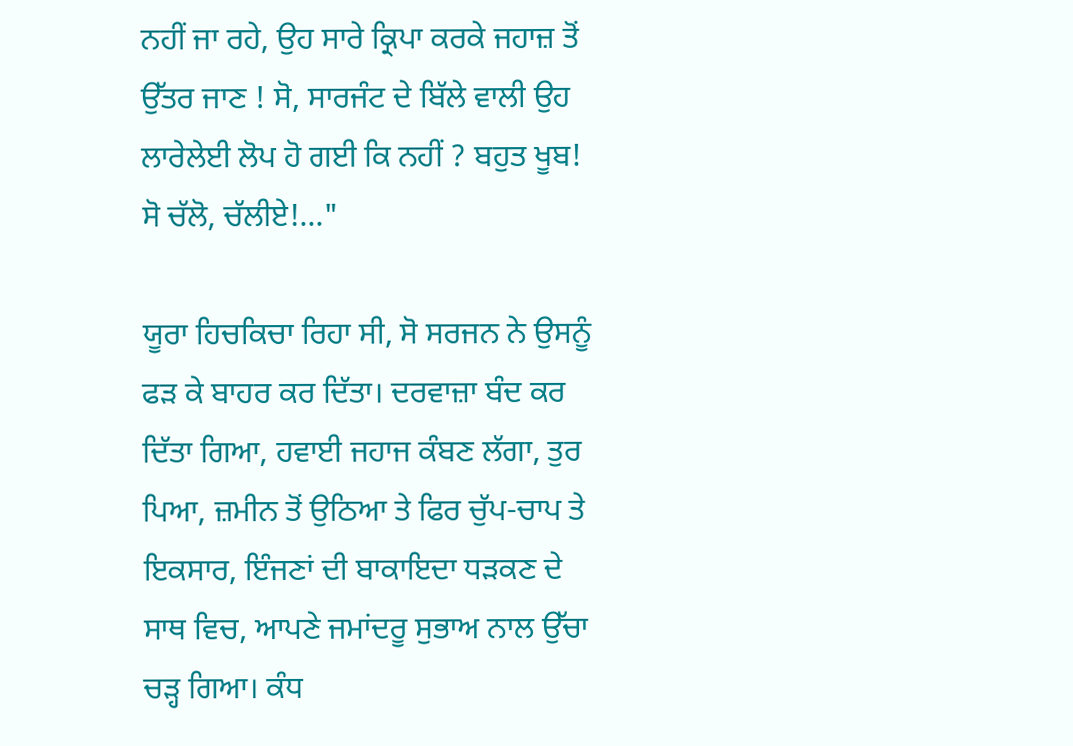ਨਹੀਂ ਜਾ ਰਹੇ, ਉਹ ਸਾਰੇ ਕ੍ਰਿਪਾ ਕਰਕੇ ਜਹਾਜ਼ ਤੋਂ ਉੱਤਰ ਜਾਣ ! ਸੋ, ਸਾਰਜੰਟ ਦੇ ਬਿੱਲੇ ਵਾਲੀ ਉਹ ਲਾਰੇਲੇਈ ਲੋਪ ਹੋ ਗਈ ਕਿ ਨਹੀਂ ? ਬਹੁਤ ਖੂਬ! ਸੋ ਚੱਲੋ, ਚੱਲੀਏ!..."

ਯੂਰਾ ਹਿਚਕਿਚਾ ਰਿਹਾ ਸੀ, ਸੋ ਸਰਜਨ ਨੇ ਉਸਨੂੰ ਫੜ ਕੇ ਬਾਹਰ ਕਰ ਦਿੱਤਾ। ਦਰਵਾਜ਼ਾ ਬੰਦ ਕਰ ਦਿੱਤਾ ਗਿਆ, ਹਵਾਈ ਜਹਾਜ ਕੰਬਣ ਲੱਗਾ, ਤੁਰ ਪਿਆ, ਜ਼ਮੀਨ ਤੋਂ ਉਠਿਆ ਤੇ ਫਿਰ ਚੁੱਪ-ਚਾਪ ਤੇ ਇਕਸਾਰ, ਇੰਜਣਾਂ ਦੀ ਬਾਕਾਇਦਾ ਧੜਕਣ ਦੇ ਸਾਥ ਵਿਚ, ਆਪਣੇ ਜਮਾਂਦਰੂ ਸੁਭਾਅ ਨਾਲ ਉੱਚਾ ਚੜ੍ਹ ਗਿਆ। ਕੰਧ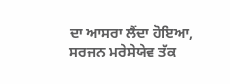ਦਾ ਆਸਰਾ ਲੈਂਦਾ ਹੋਇਆ, ਸਰਜਨ ਮਰੇਸੇਯੇਵ ਤੱਕ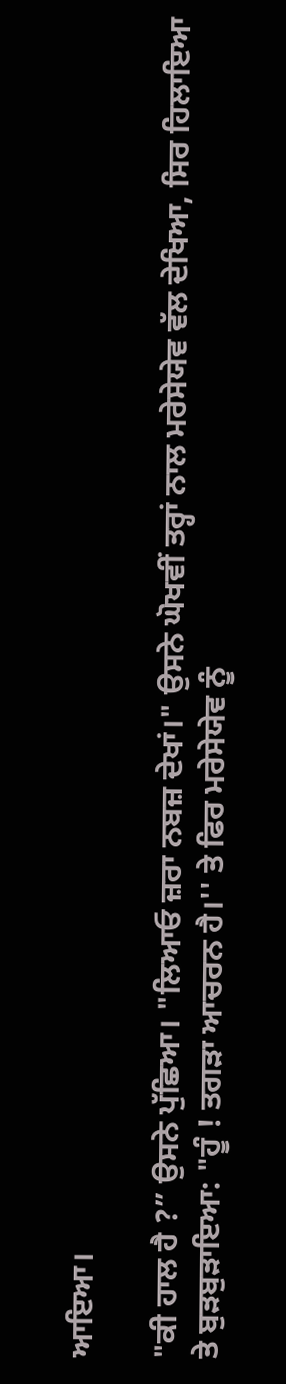ਆਇਆ।

"ਕੀ ਹਾਲ ਹੈ ?” ਉਸਨੇ ਪੁੱਛਿਆ। "ਲਿਆਓ ਜ਼ਰਾ ਨਬਜ਼ ਦੇਖਾਂ।" ਉਸਨੇ ਘੋਖਵੀਂ ਤਰ੍ਹਾਂ ਨਾਲ ਮਰੇਸੇਯੇਵ ਵੱਲ ਦੇਖਿਆ, ਸਿਰ ਹਿਲਾਇਆ ਤੇ ਬੁੜਬੁੜਾਇਆ: "ਹੂੰ ! ਤਗੜਾ ਆਚਰਨ ਹੈ।'' ਤੇ ਫਿਰ ਮਰੇਸੇਯੇਵ ਨੂੰ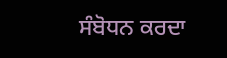ਸੰਬੋਧਨ ਕਰਦਾ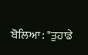ਬੋਲਿਆ: "ਤੁਹਾਡੇ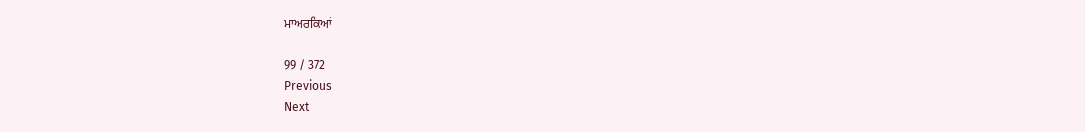ਮਾਅਰਕਿਆਂ

99 / 372
Previous
Next